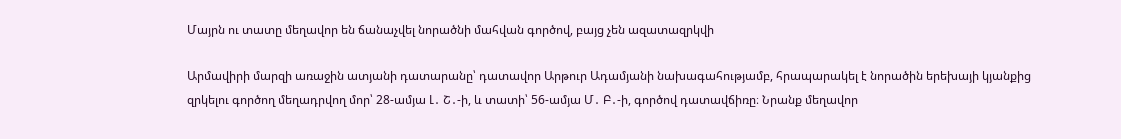Մայրն ու տատը մեղավոր են ճանաչվել նորածնի մահվան գործով, բայց չեն ազատազրկվի

Արմավիրի մարզի առաջին ատյանի դատարանը՝ դատավոր Արթուր Ադամյանի նախագահությամբ, հրապարակել է նորածին երեխայի կյանքից զրկելու գործող մեղադրվող մոր՝ 28-ամյա Լ․ Շ․-ի, և տատի՝ 56-ամյա Մ․ Բ․-ի, գործով դատավճիռը։ Նրանք մեղավոր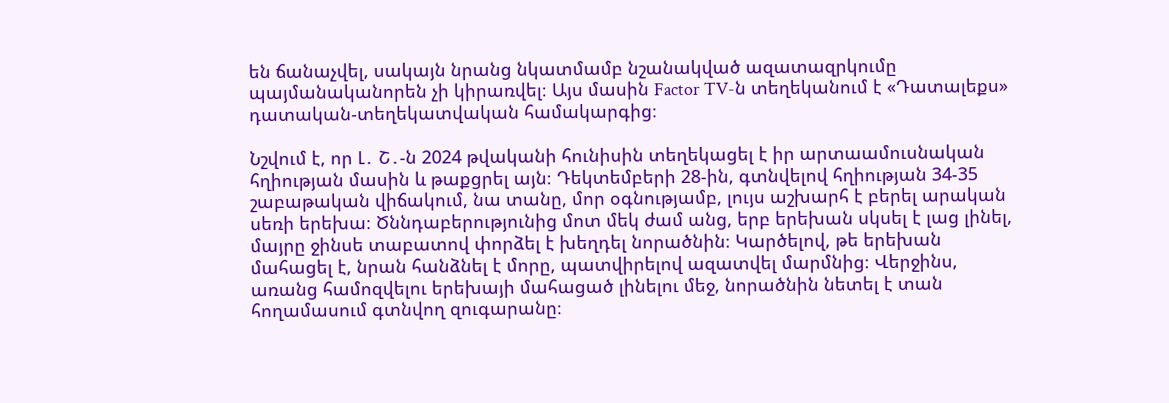են ճանաչվել, սակայն նրանց նկատմամբ նշանակված ազատազրկումը պայմանականորեն չի կիրառվել։ Այս մասին Factor TV-ն տեղեկանում է «Դատալեքս» դատական-տեղեկատվական համակարգից։

Նշվում է, որ Լ․ Շ․-ն 2024 թվականի հունիսին տեղեկացել է իր արտաամուսնական հղիության մասին և թաքցրել այն։ Դեկտեմբերի 28-ին, գտնվելով հղիության 34-35 շաբաթական վիճակում, նա տանը, մոր օգնությամբ, լույս աշխարհ է բերել արական սեռի երեխա։ Ծննդաբերությունից մոտ մեկ ժամ անց, երբ երեխան սկսել է լաց լինել, մայրը ջինսե տաբատով փորձել է խեղդել նորածնին։ Կարծելով, թե երեխան մահացել է, նրան հանձնել է մորը, պատվիրելով ազատվել մարմնից։ Վերջինս, առանց համոզվելու երեխայի մահացած լինելու մեջ, նորածնին նետել է տան հողամասում գտնվող զուգարանը։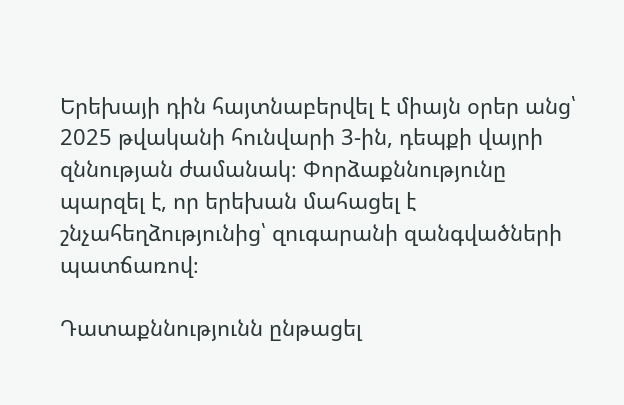Երեխայի դին հայտնաբերվել է միայն օրեր անց՝ 2025 թվականի հունվարի 3-ին, դեպքի վայրի զննության ժամանակ։ Փորձաքննությունը պարզել է, որ երեխան մահացել է շնչահեղձությունից՝ զուգարանի զանգվածների պատճառով։

Դատաքննությունն ընթացել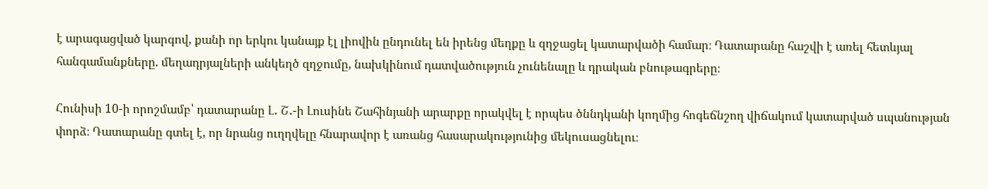է արագացված կարգով, քանի որ երկու կանայք էլ լիովին ընդունել են իրենց մեղքը և զղջացել կատարվածի համար։ Դատարանը հաշվի է առել հետևյալ հանգամանքները. մեղադրյալների անկեղծ զղջումը, նախկինում դատվածություն չունենալը և դրական բնութագրերը։

Հունիսի 10-ի որոշմամբ՝ դատարանը Լ․ Շ․-ի Լուսինե Շահինյանի արարքը որակվել է որպես ծննդկանի կողմից հոգեճնշող վիճակում կատարված սպանության փորձ։ Դատարանը գտել է, որ նրանց ուղղվելը հնարավոր է առանց հասարակությունից մեկուսացնելու։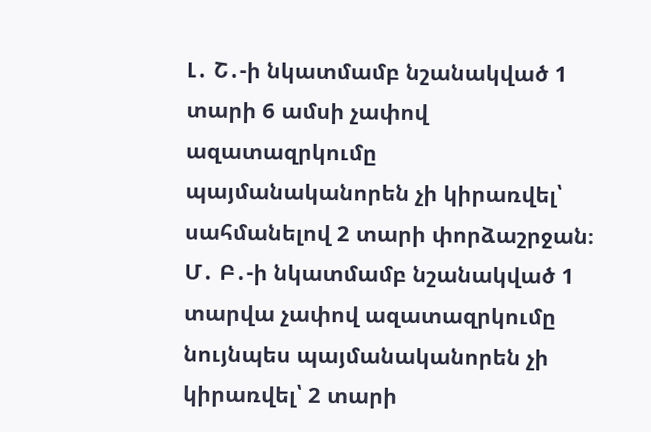Լ․ Շ․-ի նկատմամբ նշանակված 1 տարի 6 ամսի չափով ազատազրկումը պայմանականորեն չի կիրառվել՝ սահմանելով 2 տարի փորձաշրջան։ Մ․ Բ․-ի նկատմամբ նշանակված 1 տարվա չափով ազատազրկումը նույնպես պայմանականորեն չի կիրառվել՝ 2 տարի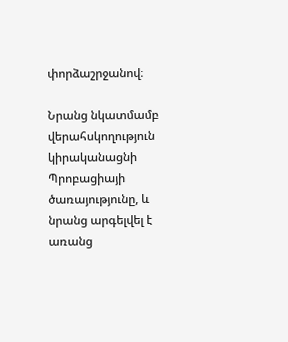փորձաշրջանով։

Նրանց նկատմամբ վերահսկողություն կիրականացնի Պրոբացիայի ծառայությունը, և նրանց արգելվել է առանց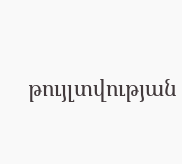թույլտվության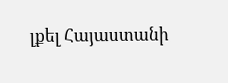լքել Հայաստանի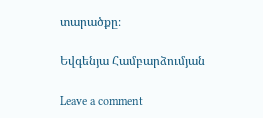տարածքը։

Եվգենյա Համբարձումյան

Leave a comment